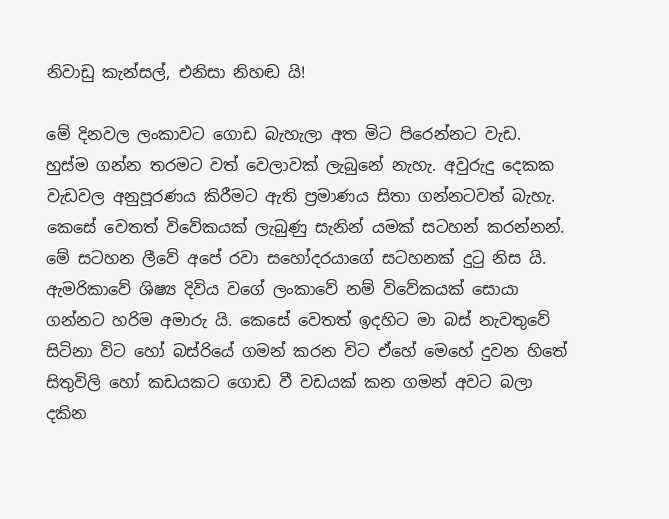නිවාඩු කැන්සල්, එනිසා නිහඬ යි!

මේ දිනවල ලංකාවට ගොඩ බැහැලා අත මිට පිරෙන්නට වැඩ. හුස්ම ගන්න තරමට වත් වෙලාවක් ලැබුනේ නැහැ. අවුරුදු දෙකක වැඩවල අනුපූරණය කිරීමට ඇති ප්‍රමාණය සිතා ගන්නටවත් බැහැ. කෙසේ වෙතත් විවේකයක් ලැබුණු සැනින් යමක් සටහන් කරන්නන්. මේ සටහන ලීවේ අපේ රවා සහෝදරයාගේ සටහනක් දුටු නිස යි. ඇමරිකාවේ ශිෂ්‍ය දිවිය වගේ ලංකාවේ නම් විවේකයක් සොයා ගන්නට හරිම අමාරු යි. කෙසේ වෙතත් ඉදහිට මා බස් නැවතුවේ සිටිනා විට හෝ බස්රියේ ගමන් කරන විට ඒහේ මෙහේ දුවන හිතේ සිතුවිලි හෝ කඩයකට ගොඩ වී වඩයක් කන ගමන් අවට බලා දකින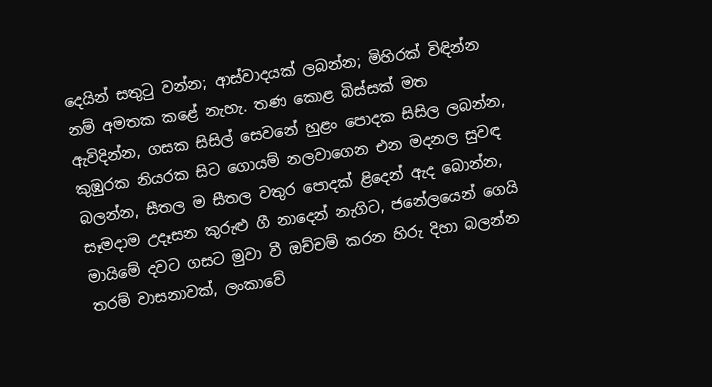දෙයින් සතුටු වන්න; ආස්වාදයක් ලබන්න; මිහිරක් විඳින්න නම් අමතක කළේ නැහැ. තණ ‍කොළ බිස්සක් මත ඇවිදින්න, ගසක සිසිල් සෙවනේ හුළං පොදක සිසිල ලබන්න, කුඹුරක නියරක සිට ගොයම් නලවාගෙන එන මදනල සුවඳ බලන්න, සීතල ම සීතල වතුර පොදක් ළිදෙන් ඇද බොන්න, සෑමදාම උදෑසන කුරුළු ගී නාදෙන් නැගිට, ජනේලයෙන් ගෙයි මායිමේ දවට ගසට මුවා වී ඔච්චම් කරන හිරු දිහා බලන්න තරම් වාසනාවක්, ලංකාවේ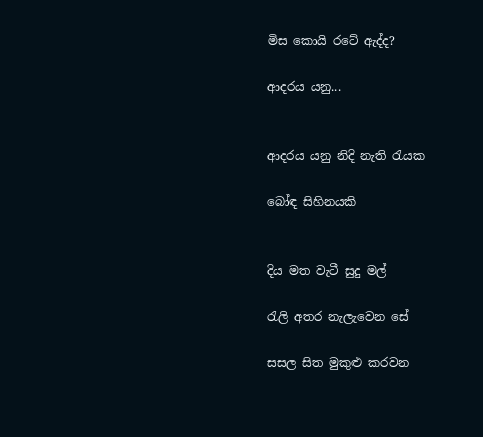මිස කොයි රටේ ඇද්ද?

ආදරය යනු...


ආදරය යනු නිදි නැති රැයක

බෝඳ සිහිනයකි


දිය මත වැටී සුදු මල්

රැලි අතර නැලැවෙන සේ

සසල සිත මුකුළු කරවන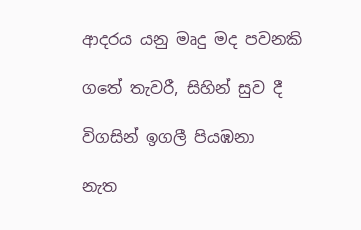ආදරය යනු මෘදු මද පවනකි

ගතේ තැවරී, සිහින් සුව දී

විගසින් ඉ‍ගලී පියඹනා

නැත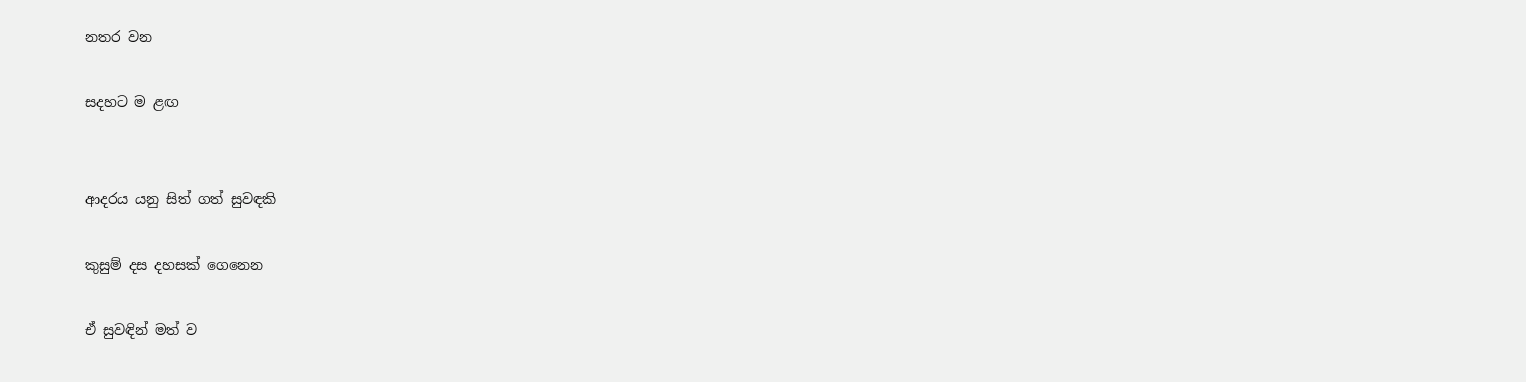නතර වන

සදහට ම ළඟ


ආදරය යනු සිත් ගත් සුවඳකි

කුසුම් දස දහසක් ගෙනෙන

ඒ සුවඳින් මත් ව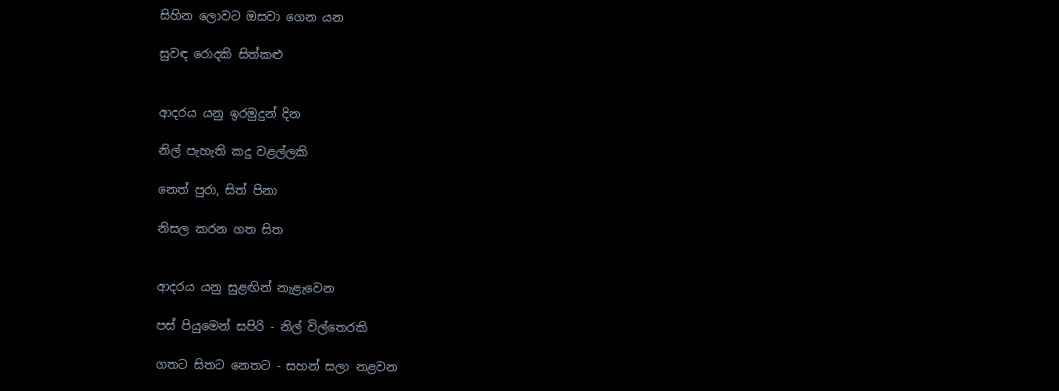සිහින ලොවට ඔසවා ගෙන යන

සුවඳ රොදකි සිත්කළු


ආදරය යනු ඉරමුදුන් දින

නිල් පැහැති කදු වළල්ලකි

නෙත් පුරා, සිත් පිනා

නිසල කරන ගත සිත


ආදරය යනු සුළඟින් නැළැවෙන

පස් පියුමෙන් සපිරි - නිල් විල්තෙරකි

ගතට සිතට නෙතට - සහන් සලා නළවන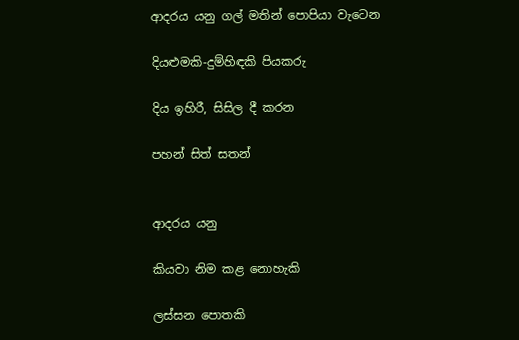ආදරය යනු ගල් මතින් පොපියා වැටෙන

දියළුමකි-දුම්හිඳකි පියකරු

දිය ඉහිරී, සිසිල දී කරන

පහන් සිත් සතන්


ආදරය යනු

කියවා නිම කළ නොහැකි

ලස්සන පොතකි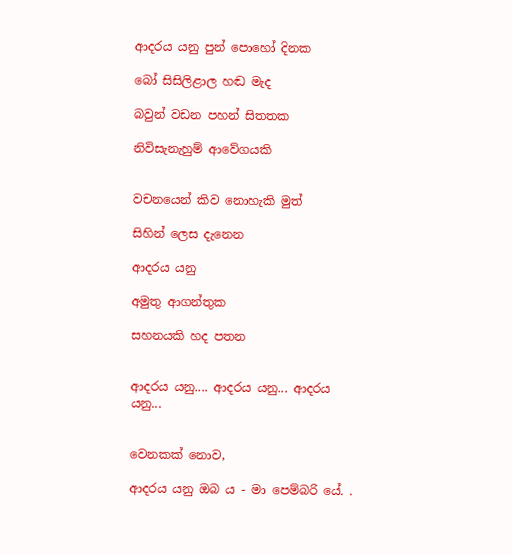ආදරය යනු පුන් පොහෝ දිනක

බෝ සිසිලිළාල හඬ මැද

බවුන් වඩන පහන් සිතතක

නිවිසැනැහුම් ආවේගයකි


වචනයෙන් කිව නොහැකි මුත්

සිහින් ලෙස දැනෙන

ආදරය යනු

අමුතු ආගන්තුක

සහනයකි හද පතන


ආදරය යනු.... ආදරය යනු... ආදරය යනු...


වෙනකක් නොව,

ආදරය යනු ඔබ ය - මා පෙම්බරි යේ. .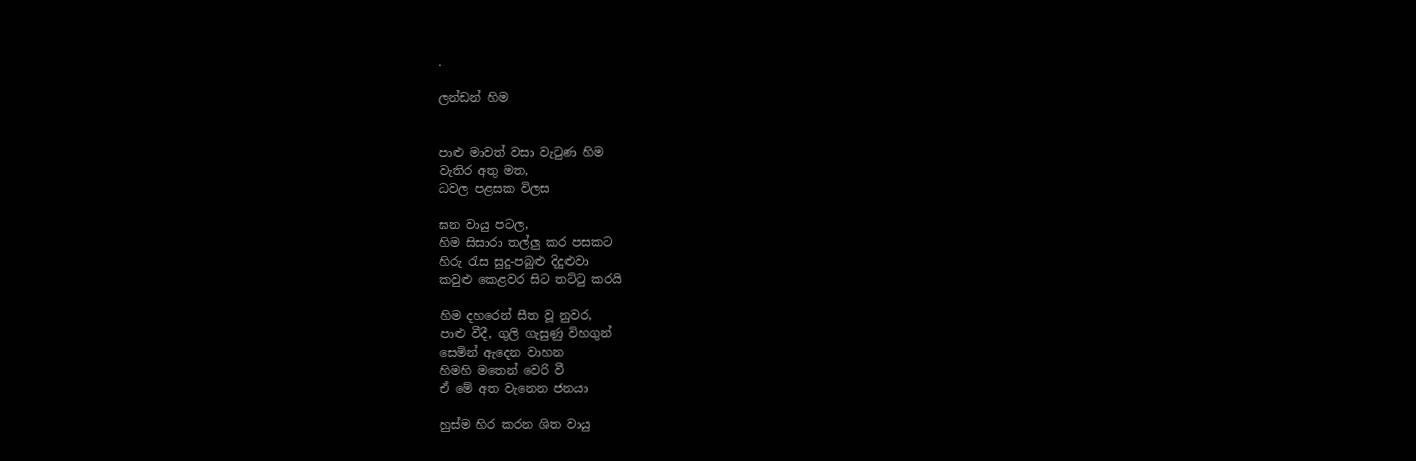.

ලන්ඩන් හිම


පාළු මාවත් වසා වැටුණ හිම
වැතිර අතු මත,
ධවල පළසක විලස

ඝන වායු පටල,
හිම සිසාරා තල්ලු කර පසකට
හිරු රැස සුදු-පබුළු දිදුළුවා
කවුළු කෙළවර සිට තට්ටු කරයි

හිම දහරෙන් සීත වූ නුවර,
පාළු වීදී, ගුලි ගැසුණු විහගුන්
සෙමින් ඇදෙන වාහන
හිමහි මතෙන් වෙරි වී
ඒ මේ අත වැනෙන ජනයා

හුස්ම හිර කරන ශිත වායු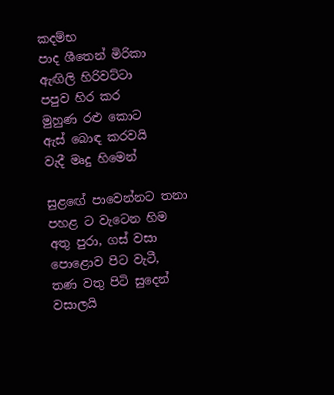කදම්භ
පාද ‍ශීතෙන් මිරිකා
ඇඟිලි හිරිවට්ටා
පපුව හිර කර
මුහුණ රළු කොට
ඇස් බොඳ කරවයි
වැදී මෘදු හිමෙන්

සුළ‍ඟේ පාවෙන්නට තනා
පහළ ට වැටෙන හිම
අතු පුරා, ගස් වසා
පොළොව පිට වැටී,
තණ වතු පිටි සුදෙන් වසාලයි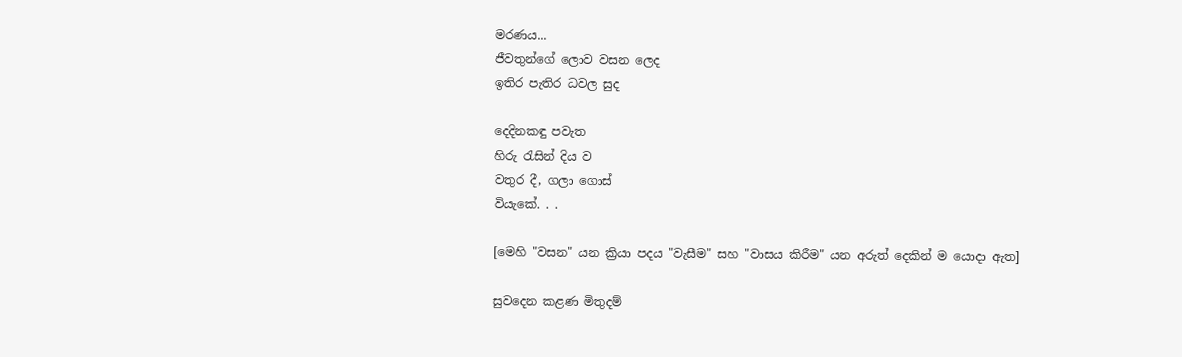මරණය...
ජීවතුන්ගේ ලොව වසන ලෙද
ඉතිර පැතිර ධවල සුද

දෙදිනකඳු පවැත
හිරු රැසින් දිය ව
වතුර දී, ගලා ගොස්
වියැකේ. . .

[මෙහි "වසන" යන ක්‍රියා පදය "වැසීම" සහ "වාසය කිරීම" යන අරුත් දෙකින් ම යොදා ඇත]

සුවදෙන කළණ මිතුදම්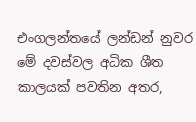එංගලන්තයේ ලන්ඩන් නුවර මේ දවස්වල අධික ශීත කාලයක් පවතින අතර,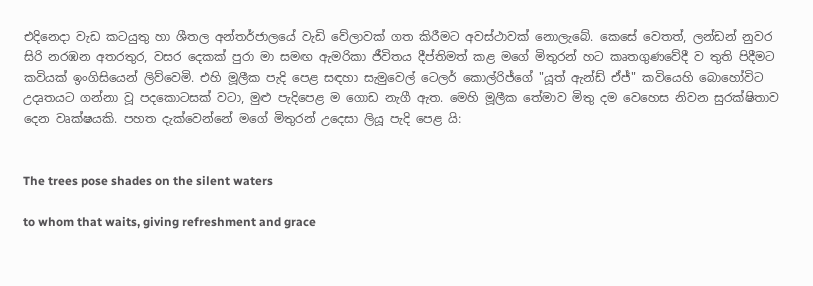එදිනෙදා වැඩ කටයුතු හා ශීතල අන්තර්ජාලයේ වැඩි වේලාවක් ගත කිරීමට අවස්ථාවක් නොලැබේ. කෙසේ වෙතත්, ලන්ඩන් නුවර සිරි නරඹන අතරතුර, වසර දෙකක් පුරා මා සමඟ ඇමරිකා ජීවිතය දීප්තිමත් කළ මගේ මිතුරන් හට කෘතගුණවේදී ව තුති පිදීමට කවියක් ඉංගිසියෙන් ලිව්වෙමි. එහි මූලීක පැදි පෙළ සඳහා සැමුවෙල් ටෙලර් කොල්රිජ්ගේ "යූත් ඇන්ඩ් ඒජ්" කවියෙහි බොහෝවිට උදෘතයට ගන්නා වූ පදකොටසක් වටා, මුළු පැදිපෙළ ම ගොඩ නැගී ඇත. මෙහි මූලීක තේමාව මිතු දම වෙහෙස නිවන සුරක්ෂිතාව දෙන වෘක්ෂයකි. පහත දැක්වෙන්නේ මගේ මිතුරන් උදෙසා ලියූ පැදි පෙළ යි:


The trees pose shades on the silent waters

to whom that waits, giving refreshment and grace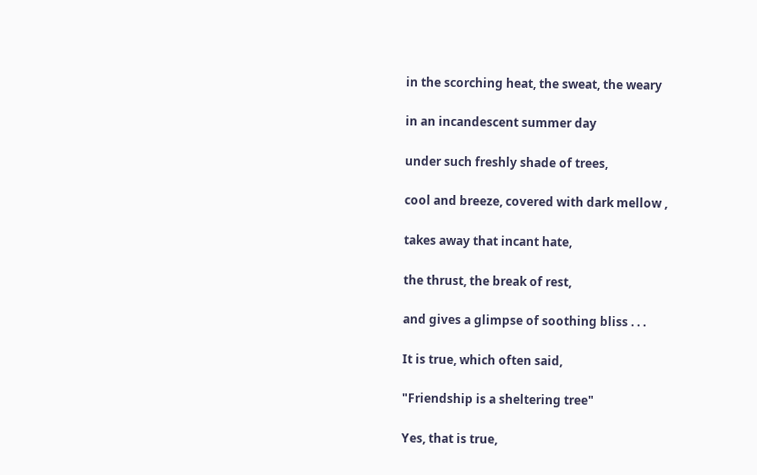in the scorching heat, the sweat, the weary

in an incandescent summer day

under such freshly shade of trees,

cool and breeze, covered with dark mellow ,

takes away that incant hate,

the thrust, the break of rest,

and gives a glimpse of soothing bliss . . .

It is true, which often said,

"Friendship is a sheltering tree"

Yes, that is true,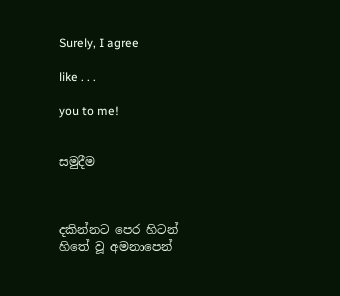Surely, I agree

like . . .

you to me!


සමුදීම



දකින්නට පෙර හිටන්
හිතේ වූ අමනාපෙන්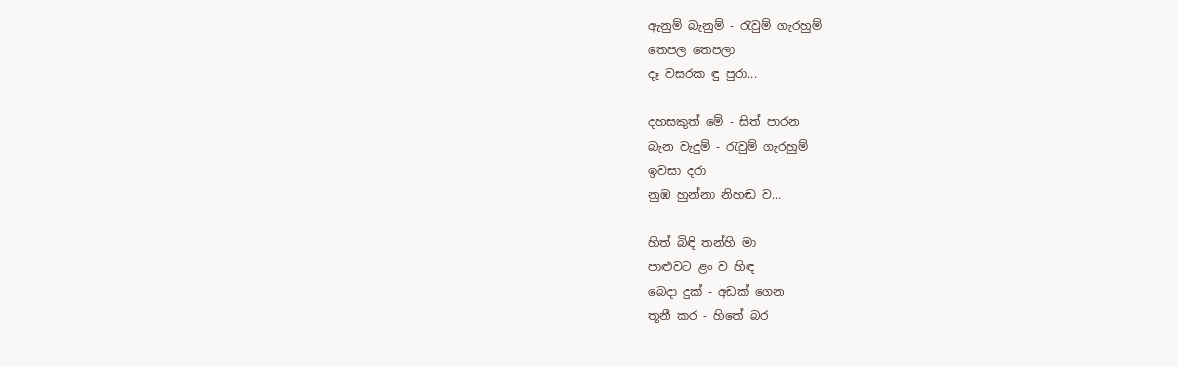ඇනුම් බැනුම් - රැවුම් ගැරහුම්
තෙපල තෙපලා
දෑ වසරක ඳු පුරා...

දහසකුත් මේ - සිත් පාරන
බැන වැදුම් - රැවුම් ගැරහුම්
ඉවසා දරා
නුඹ හුන්නා නිහඬ ව...

හිත් බිඳි තන්හි මා
පාළුවට ළං ව හිඳ
බෙදා දුක් - අඩක් ගෙන
තූනී කර - හිතේ බර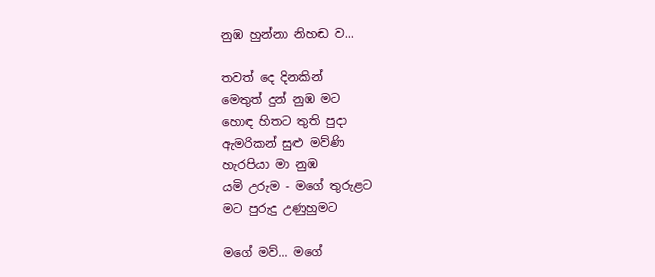නුඹ හුන්නා නිහඬ ව...

තවත් දෙ දිනකින්
මෙතුත් දුන් නුඹ මට
හොඳ හිතට තුති පුදා
ඇමරිකන් සුළු මව්ණි
හැරපියා මා නුඹ
යමි උරුම - මගේ තුරුළට
මට පුරුදු උණුහුමට

මගේ මව්... මගේ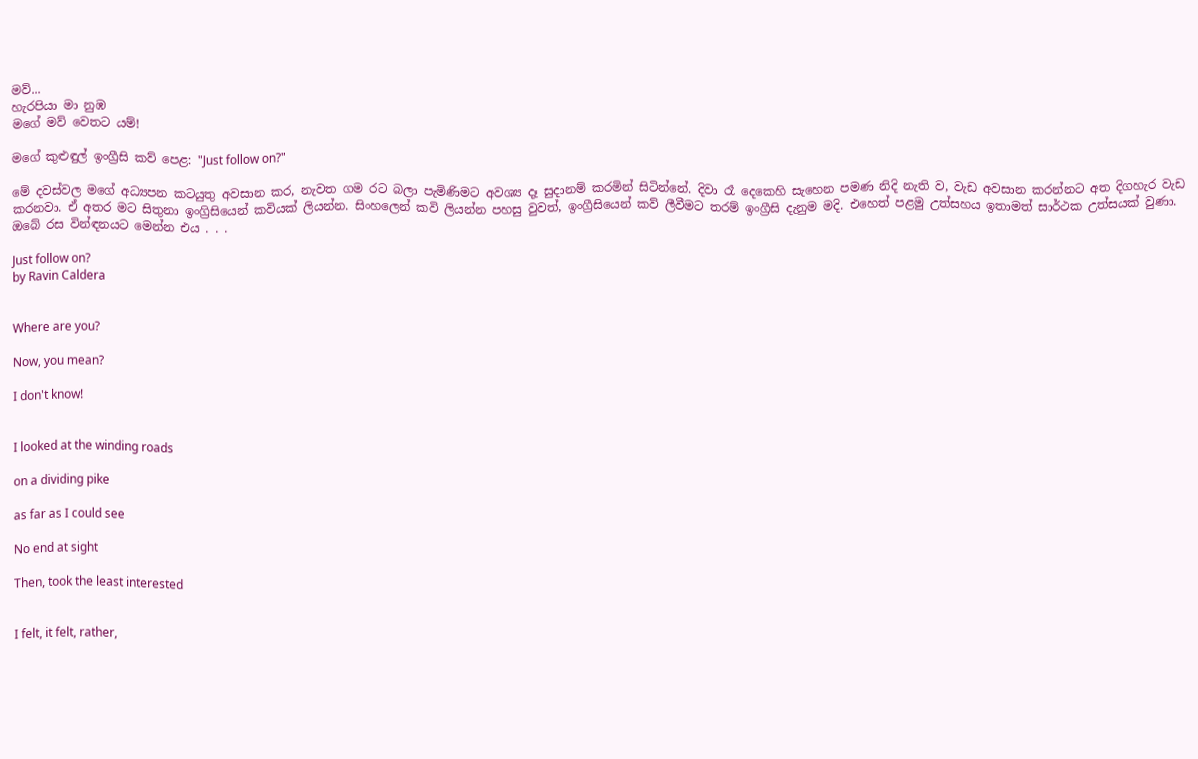මව්...
හැරපියා මා නුඹ
මගේ මව් වෙතට යම්!

මගේ කුළුඳුල් ඉංග්‍රීසි කව් පෙළ: "Just follow on?"

මේ දවස්වල මගේ අධ්‍යපන කටයුතු අවසාන කර, නැවත ගම රට බලා පැමිණිමට අවශ්‍ය දෑ සුදානම් කරමින් සිටින්නේ. දිවා රෑ දෙකෙහි සැහෙන පමණ නිදි නැති ව, වැඩ අවසාන කරන්නට අත දිගහැර වැඩ කරනවා. ඒ අතර මට සිතුනා ඉංග්‍රිසියෙන් කවියක් ලියන්න. සිංහලෙන් කවි ලියන්න පහසු වුවත්, ඉංග්‍රීසියෙන් කව් ලීවීමට තරම් ඉංග්‍රීසි දැනුම මදි. එහෙත් පළමු උත්සහය ඉතාමත් සාර්ථක උත්සයක් වුණා. ඔබේ රස වින්ඳනයට මෙන්න එය . . .

Just follow on?
by Ravin Caldera


Where are you?

Now, you mean?

I don't know!


I looked at the winding roads

on a dividing pike

as far as I could see

No end at sight

Then, took the least interested


I felt, it felt, rather,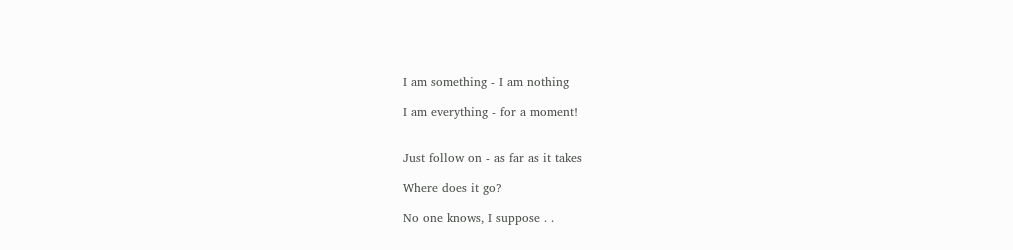I am something - I am nothing

I am everything - for a moment!


Just follow on - as far as it takes

Where does it go?

No one knows, I suppose . .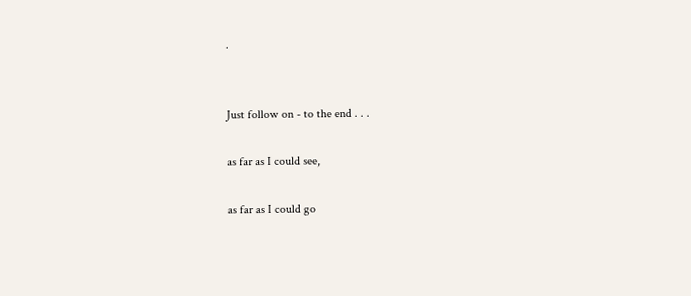.


Just follow on - to the end . . .

as far as I could see,

as far as I could go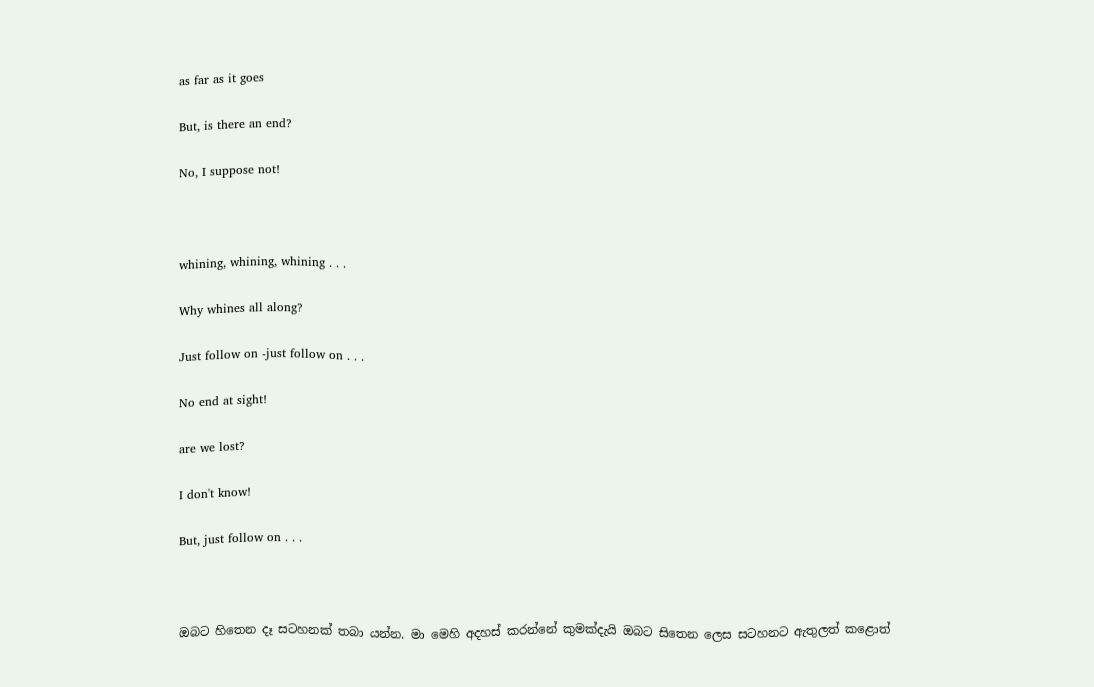as far as it goes

But, is there an end?

No, I suppose not!



whining, whining, whining . . .

Why whines all along?

Just follow on -just follow on . . .

No end at sight!

are we lost?

I don't know!

But, just follow on . . .



ඔබට හිතෙන දෑ සටහනක් තබා යන්න. මා මෙහි අදහස් කරන්නේ කුමක්දැයි ඔබට සිතෙන ලෙස සටහනට ඇතුලත් කළොත්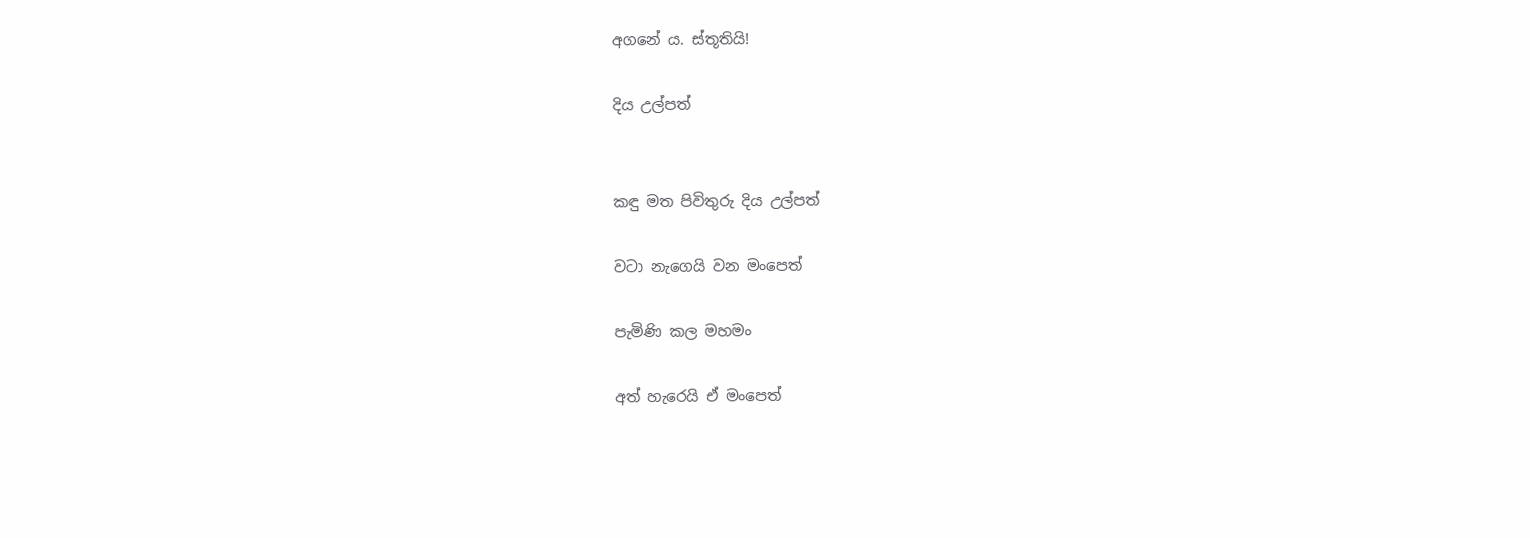අගනේ ය. ස්තූතියි!

දිය උල්පත්


කඳු මත පිවිතුරු දිය උල්පත්

වටා නැගෙයි වන මංපෙත්

පැමිණි කල මහමං

අත් හැරෙයි ඒ මංපෙත්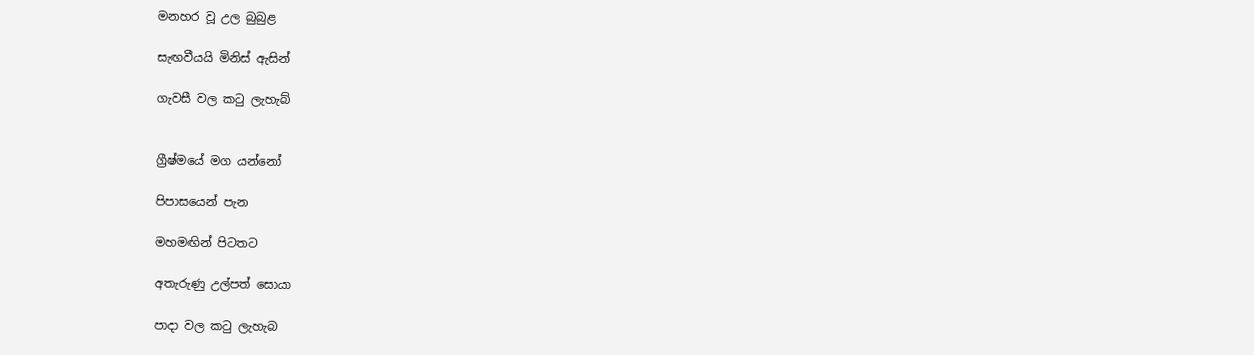මනහර වූ උල බුබුළ

සැඟවීයයි මිනිස් ඇසින්

ගැවසී වල කටු ලැහැබ්


ග්‍රීෂ්මයේ මග යන්නෝ

පිපාසයෙන් පැන

මහමඟින් පිටතට

අතැරුණු උල්පත් සොයා

පාදා වල කටු ලැහැබ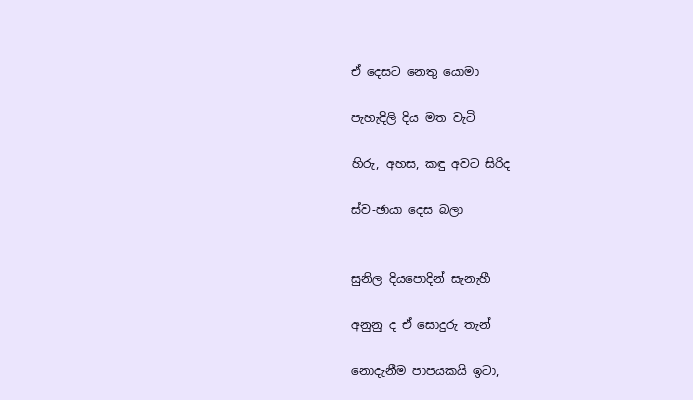ඒ දෙසට නෙතු යොමා

පැහැදිලි දිය මත වැටි

හිරු, අහස, කඳු අවට සිරිද

ස්ව-ඡායා දෙස බලා


සුනිල දියපොදින් සැනැහී

අනුනු ද ඒ සොදුරු තැන්

නොදැනීම පාපයකයි ඉටා,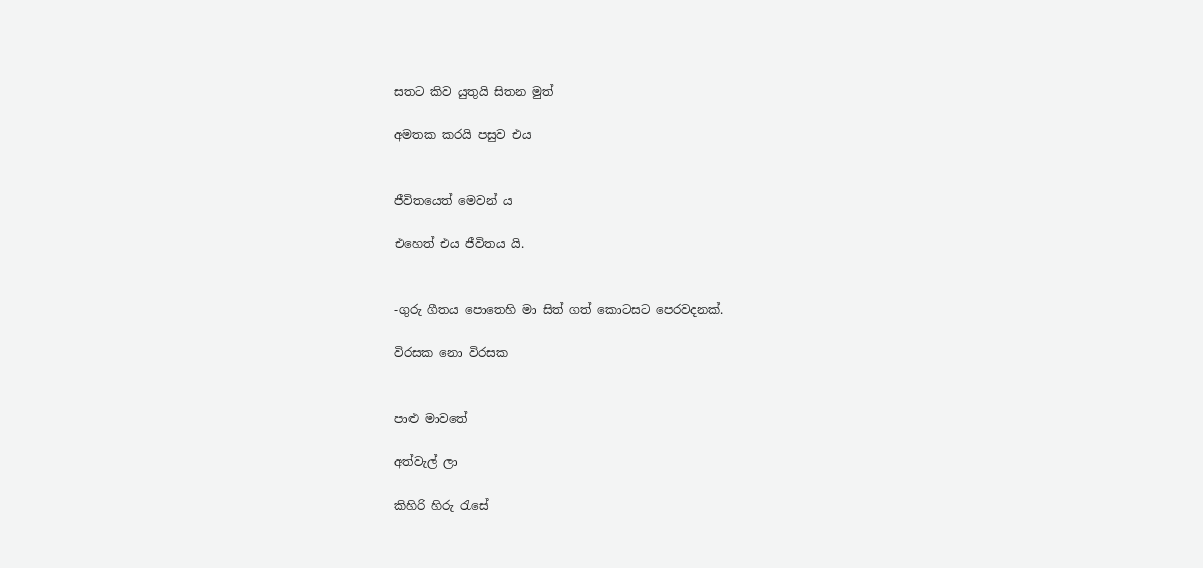සතට කිව යුතුයි සිතන මුත්

අමතක කරයි පසුව එය


ජීවිතයෙත් මෙවන් ය

එහෙත් එය ජීවිතය යි.


-ගුරු ගීතය පොතෙහි මා සිත් ගත් කොටසට පෙරවදනක්.

විරසක නො විරසක


පාළු මාවතේ

අත්වැල් ලා

කිහිරි හිරු රැසේ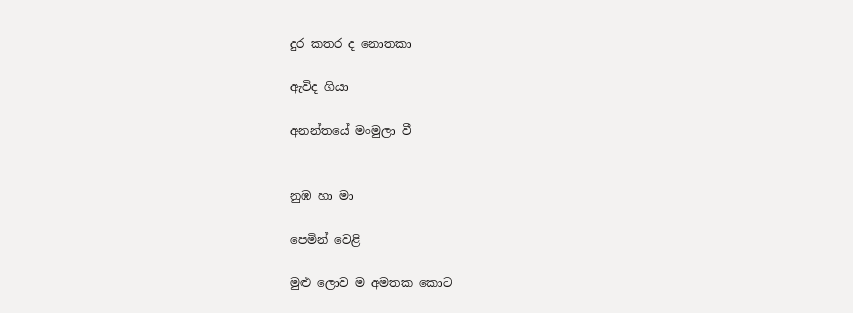දුර කතර ද නොතකා

ඇවිද ගියා

අනන්තයේ මංමුලා වී


නුඹ හා මා

පෙමින් වෙළි

මුළු ලොව ම අමතක කොට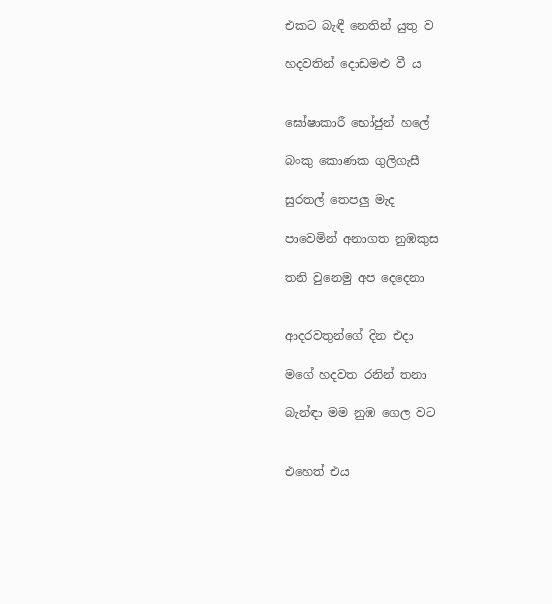එකට බැඳී නෙතින් යුතු ව

හදවතින් දොඩමළු වී ය


ඝෝෂාකාරී භෝජුන් හලේ

බංකු කොණක ගුලිගැසී

සුරතල් තෙපලු මැද

පාවෙමින් අනාගත නුඹකුස

තනි වුනෙමු අප දෙදෙනා


ආදරවතුන්ගේ දින එදා

මගේ හදවත රනින් තනා

බැන්ඳා මම නුඹ ගෙල වට


එහෙත් එය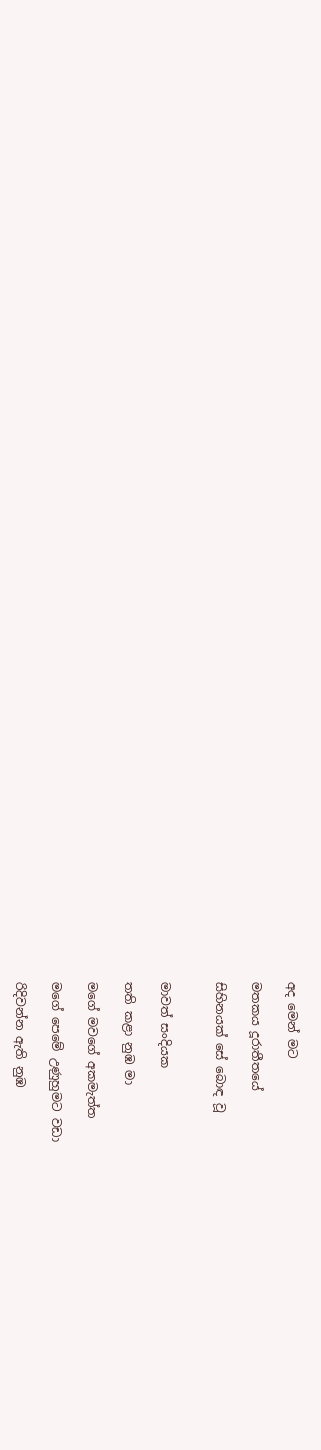අද මෙන් මට

මතකය දූරාතීතයේ

සිහිනයක් සේ බොඳ වූ


මාවත් සංදියක

තති කළා නුඹ මා

මගේ මවගේ අකමැත්ත

මගේ පෙමේ උණුහුමට වඩා

රිදිවන්න ඇති නුඹ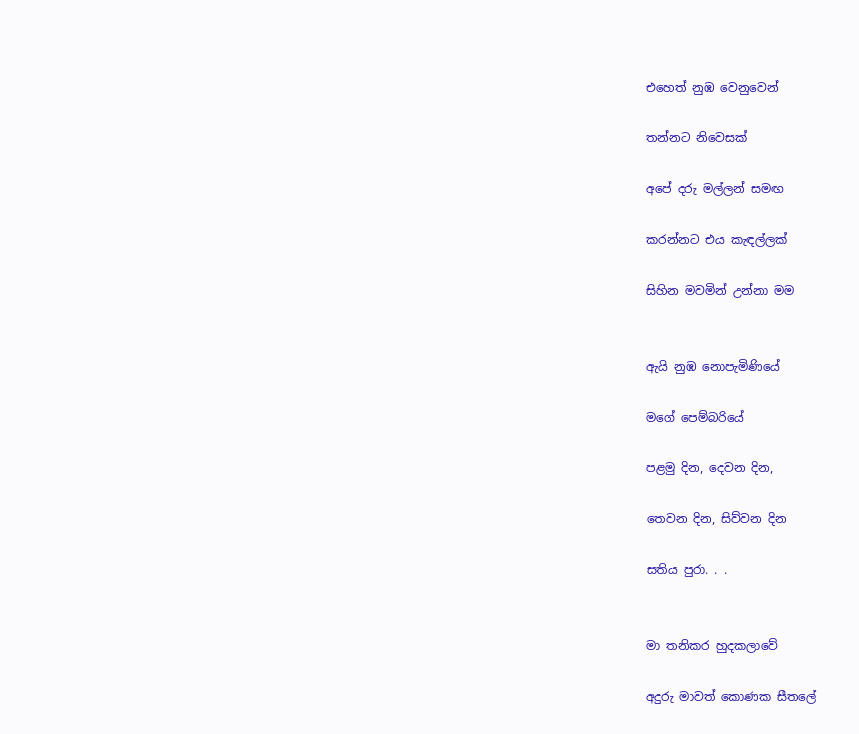එහෙත් නුඹ වෙනුවෙන්

තන්නට නිවෙසක්

අපේ දරු මල්ලන් සමඟ

කරන්නට එය කැඳල්ලක්

සිහින මවමින් උන්නා මම


ඇයි නුඹ නොපැමිණියේ

මගේ පෙම්බරියේ

පළමු දින, දෙවන දින,

තෙවන දින, සිව්වන දින

සතිය පුරා. . .


මා තනිකර හුදකලාවේ

අදුරු මාවත් කොණක සීතලේ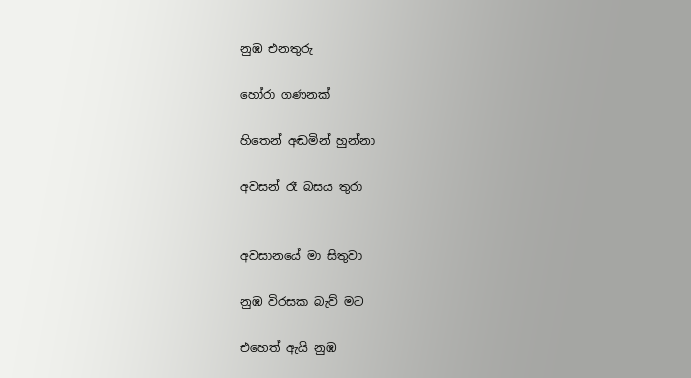නුඹ එනතුරු

හෝරා ගණනක්

හිතෙන් අඬමින් හුන්නා

අවසන් රෑ බසය තුරා


අවසානයේ මා සිතුවා

නුඹ විරසක බැව් මට

එහෙත් ඇයි නුඹ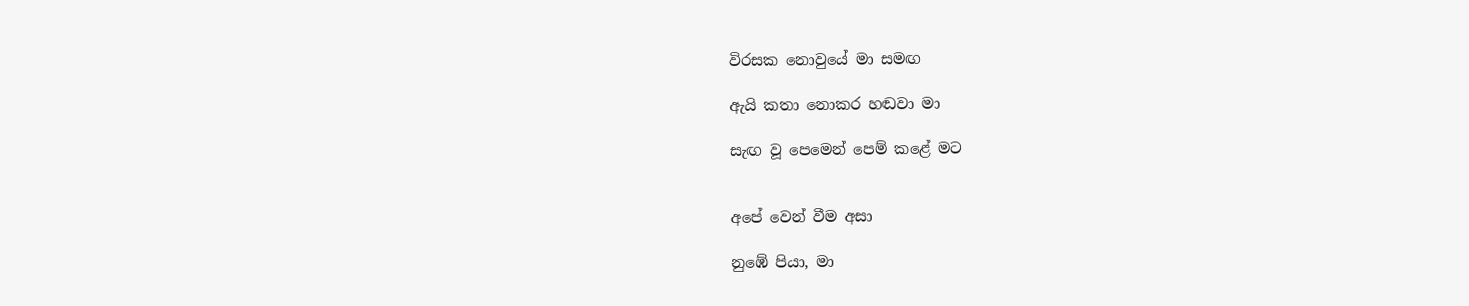විරසක නොවුයේ මා සමඟ

ඇයි කතා නොකර හඬවා මා

සැඟ වූ පෙමෙන් පෙම් කළේ මට


අපේ වෙන් වීම අසා

නුඹේ පියා, මා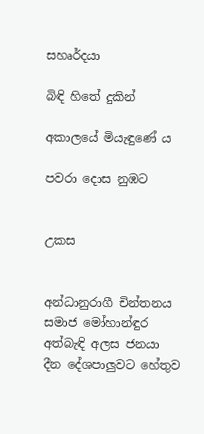සහෘර්දයා

බිඳි හිතේ දුකින්

අකාලයේ මියැඳුණේ ය

පවරා දොස නුඹට


උකස


අන්ධානුරාගී චින්තනය
සමාජ මෝහාන්ඳුර
අත්බැඳි අලස ජනයා
දීන දේශපාලුවට හේතුව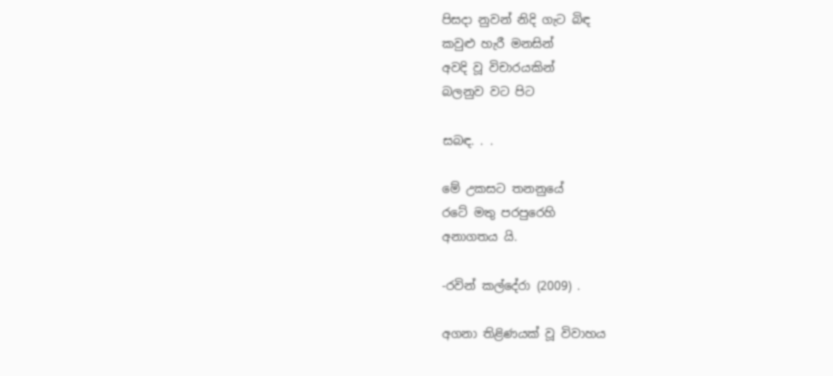පිසදා නුවන් නිදි ගැට බිඳ
කවුළු හැරී මනසින්
අවදි වූ විචාරයකින්
බලනුව වට පිට

සබඳ. . .

මේ උකසට තනනුයේ
රටේ මතු පරපුරෙහි
අනාගතය යි.

-රවින් කල්දේරා (2009) .

අගනා තිළිණයක් වූ විවාහය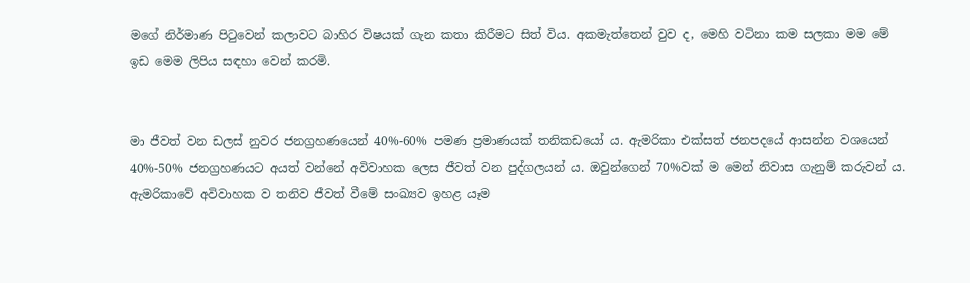මගේ නිර්මාණ පිටුවෙන් කලාවට බාහිර විෂයක් ගැන කතා කිරීමට සිත් විය. අකමැත්තෙන් වුව ද, මෙහි වටිනා කම සලකා මම මේ ඉඩ මෙම ලිපිය සඳහා වෙන් කරමි.


මා ජීවත් වන ඩලස් නුවර ජනග්‍රහණයෙන් 40%-60% පමණ ප්‍රමාණයක් තනිකඩයෝ ය. ඇමරිකා එක්සත් ජනපදයේ ආසන්න වශයෙන් 40%-50% ජනග්‍රහණයට අයත් වන්නේ අවිවාහක ලෙස ජීවත් වන පුද්ගලයන් ය. ඔවුන්ගෙන් 70%වක් ම මෙන් නිවාස ගැනුම් කරුවන් ය. ඇමරිකාවේ අවිවාහක ව තනිව ජීවත් වීමේ සංඛ්‍යව ඉහළ යෑම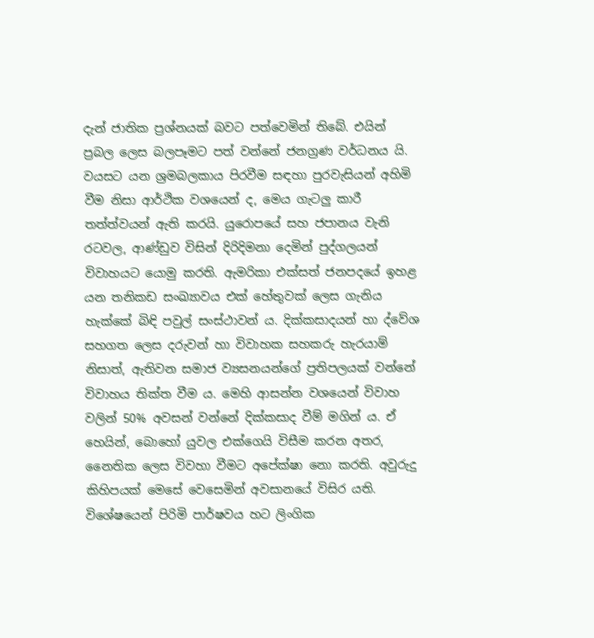දැන් ජාතික ප්‍රශ්නයක් බවට පත්වෙමින් තිබේ. එයින් ප්‍රබල ලෙස බලපෑමට පත් වන්නේ ජනග්‍රණ වර්ධනය යි. වයසට යන ශ්‍රමබලකාය පිරවීම සඳහා පුරවැසියන් අහිමි වීම නිසා ආර්ථික වශයෙන් ද, මෙය ගැටලු කාරී තත්ත්වයන් ඇති කරයි. යුරොපයේ සහ ජපානය වැනි රටවල, ආණ්ඩුව විසින් දිරිදිමනා දෙමින් පුද්ගලයන් විවාහයට යොමු කරති. ඇමරිකා එක්සත් ජනපදයේ ඉහළ යන තනිකඩ සංඛ්‍යාවය එක් හේතුවක් ලෙස ගැනිය හැක්කේ බිඳි පවුල් සංස්ථාවන් ය. දික්කසාදයන් හා ද්වේශ සහගත ලෙස දරුවන් හා විවාහක සහකරු හැරයාම් නිසාත්, ඇතිවන සමාජ ව්‍යසනයන්ගේ ප්‍රතිපලයක් වන්නේ විවාහය තික්ත වීම ය. මෙහි ආසන්න වශයෙන් විවාහ වලින් 50% අවසන් වන්නේ දික්කසාද වීම් මගින් ය. ඒ හෙයින්, බොහෝ යුවල එක්ගෙයි විසීම කරන අතර, නෛතික ලෙස විවහා වීමට අපේක්ෂා නො කරති. අවුරුදු කිහිපයක් මෙසේ වෙසෙමින් අවසානයේ විසිර යති. විශේෂයෙන් පිරිමි පාර්ෂවය හට ලිංගික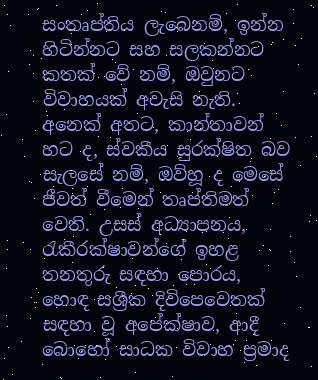සංතෘප්තිය ලැබෙනම්, ඉන්න හිටින්නට සහ සලකන්නට කතක් වේ නම්, ඔවුනට විවාහයක් අවැසි නැති. අනෙක් අතට, කාන්තාවන් හට ද, ස්වකීය සුරක්ෂිත බව සැලසේ නම්, ඔව්හූ ද මෙසේ ජීවත් වීමෙන් තෘප්තිමත් වෙති. උසස් අධ්‍යාපනය, රැකීරක්ෂාවන්ගේ ඉහළ තනතුරු සඳහා පොරය, හොඳ සශ්‍රීක දිවිපෙවෙතක් සඳහා වූ අපේක්ෂාව, ආදී බොහෝ සාධක විවාහ ප්‍රමාද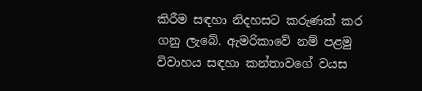කිරීම සඳහා නිදහසට කරුණක් කර ගනු ලැබේ. ඇමරිකාවේ නම් පළමු විවාහය සඳහා කන්තාවගේ වයස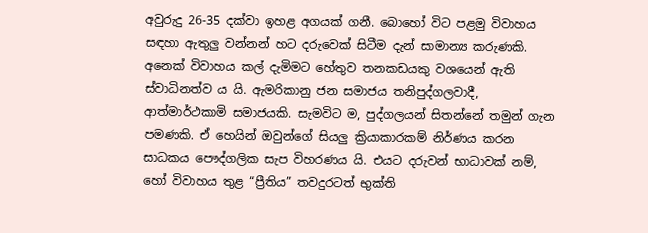අවුරුදු 26-35 දක්වා ඉහළ අගයක් ගනී. බොහෝ විට පළමු විවාහය සඳහා ඇතුලු වන්නන් හට දරුවෙක් සිටීම දැන් සාමාන්‍ය කරුණකි. අනෙක් විවාහය කල් දැමිමට හේතුව තනකඩයකු වශයෙන් ඇති ස්වාධිනත්ව ය යි. ඇමරිකානු ජන සමාජය තනිපුද්ගලවාදී, ආත්මාර්ථකාමි සමාජයකි. සැමවිට ම, පුද්ගලයන් සිතන්නේ තමුන් ගැන පමණකි. ඒ හෙයින් ඔවුන්ගේ සියලු ක්‍රියාකාරකම් නිර්ණය කරන සාධකය පෞද්ගලික සැප විහරණය යි. එයට දරුවන් භාධාවක් නම්, හෝ විවාහය තුළ “ප්‍රීතිය” තවදුරටත් භුක්ති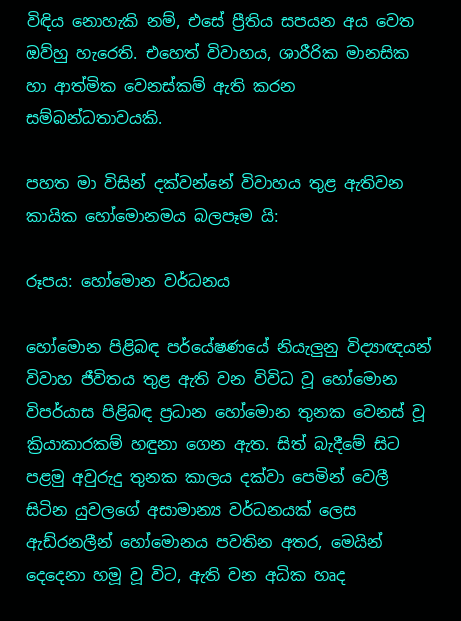විඳිය නොහැකි නම්, එසේ ප්‍රීතිය සපයන අය වෙත ඔව්හු හැරෙති. එහෙත් විවාහය, ශාරීරික මානසික හා ආත්මික වෙනස්කම් ඇති කරන සම්බන්ධතාවයකි.

පහත මා විසින් දක්වන්නේ විවාහය තුළ ඇතිවන කායික හෝමොනමය බලපෑම යි:

රූපය: හෝමොන වර්ධනය

හෝමොන පිළිබඳ පර්යේෂණයේ නියැලුනු විද්‍යාඥයන් විවාහ ජීවිතය තුළ ඇති වන විවිධ වූ හෝමොන විපර්යාස පිළිබඳ ප්‍රධාන හෝමොන තුනක වෙනස් වූ ක්‍රියාකාරකම් හඳුනා ගෙන ඇත. සිත් බැදීමේ ‍සිට පළමු අවුරුදු තුනක කාලය දක්වා පෙමින් වෙලී සිටින යුවලගේ අසාමාන්‍ය වර්ධනයක් ලෙස ඇඩ්රනලීන් හෝමොනය පවතින අතර, මෙයින් දෙදෙනා හමූ වූ විට, ඇති වන අධික හෘද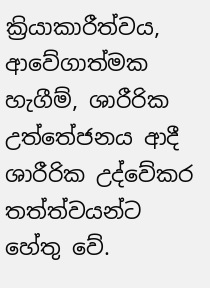ක්‍රියාකාරීත්වය, ආවේගාත්මක හැගීම්, ශාරීරික උත්තේජනය ආදී ශාරීරික උද්වේකර තත්ත්වයන්ට හේතු වේ.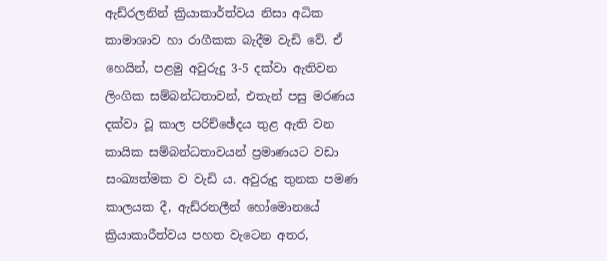ඇඩ්රලනින් ක්‍රියාකාර්ත්වය නිසා අධික කාමාශාව හා රාගීකක බැදීම වැඩි වේ. ඒ හෙයින්, පළමු අවුරුදු 3-5 දක්වා ඇතිවන ලිංගික සම්බන්ධතාවන්, එතැන් පසු මරණය දක්වා වූ කාල පරිච්ඡේදය තුළ ඇති වන කායික සම්බන්ධතාවයන් ප්‍රමාණයට වඩා සංඛ්‍යත්මක ව වැඩි ය. අවුරුදු තුනක පමණ කාලයක දී, ඇඩ්රනලීන් හෝමොනයේ ක්‍රියාකාරීත්වය පහත වැටෙන අතර,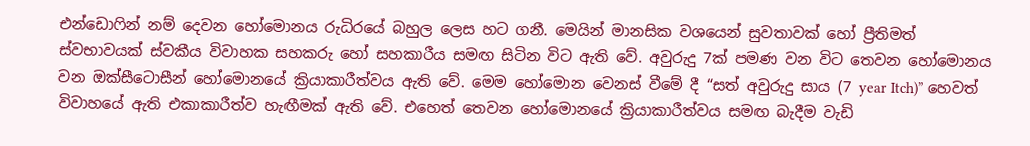එන්ඩොෆින් නම් දෙවන හෝමොනය රුධිරයේ බහුල ලෙස හට ගනී. මෙයින් මානසික වශයෙන් සුවතාවක් හෝ ප්‍රීතිමත් ස්වභාවයක් ස්වකීය විවාහක සහකරු හෝ සහකාරීය සමඟ සිටින විට ඇති වේ. අවුරුදු 7ක් පමණ වන විට තෙවන හෝමොනය වන ඔක්සීටොසීන් හෝමොනයේ ක්‍රියාකාරීත්වය ඇති වේ. මෙම හෝමොන වෙනස් වීමේ දී “සත් අවුරුදු සාය (7 year Itch)” හෙවත් විවාහයේ ඇති එකාකාරීත්ව හැඟීමක් ඇති‍ වේ. එහෙත් තෙවන හෝ‍මොනයේ ක්‍රියාකාරීත්වය සමඟ බැදීම වැඩි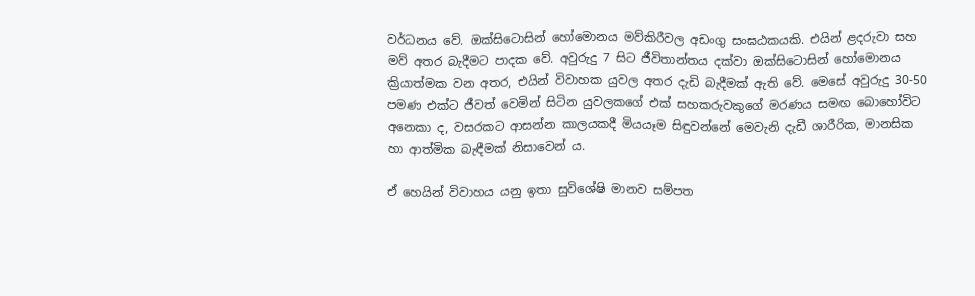වර්ධනය වේ. ඔක්සිටොසින් හෝමොනය මව්කිරීවල අඩංගු සංඝඨකයකි. එයින් ළදරුවා සහ මව් අතර බැදීමට පාදක‍ වේ. අවුරුදු 7 සිට ජීවිතාන්තය දක්වා ඔක්සිටොසින් හෝමොනය ක්‍රියාත්මක වන අතර, එයින් විවාහක යුවල අතර දැඩි බැදීමක් ඇති වේ. මෙසේ අවුරුදු 30-50 පමණ එක්ට ජීවත් වෙමින් සිටින යුවලකගේ එක් සහකරුවකුගේ මරණය සමඟ ‍බොහෝවිට අනෙකා ද, වසරකට ආසන්න කාලයකදී මියයෑම සිඳුවන්නේ මෙවැනි දැඩී ශාරීරික, මානසික හා ආත්මික බැඳීමක් නිසාවෙන් ය.

ඒ හෙයින් විවාහය යනු ඉතා සුවිශේෂි මානව සම්පත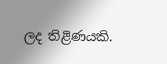ලද තිළිණයකි.